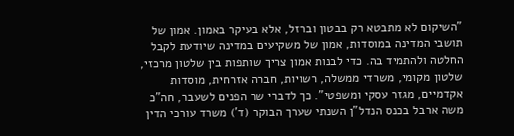"השיקום לא מתבטא רק בבטון וברזל, אלא בעיקר באמון. אמון של תושבי המדינה במוסדות, אמון של משקיעים במדינה שיודעת לקבל החלטה ולהתמיד בה. כדי לבנות אמון צריך שותפות בין שלטון מרכזי, שלטון מקומי, משרדי ממשלה, רשויות, חברה אזרחית, מוסדות אקדמיים, מגזר עסקי ומשפטי". כך לדברי שר הפנים לשעבר, חה"כ משה ארבל בכנס הנדל"ן השנתי שערך הבוקר (ד') משרד עורכי הדין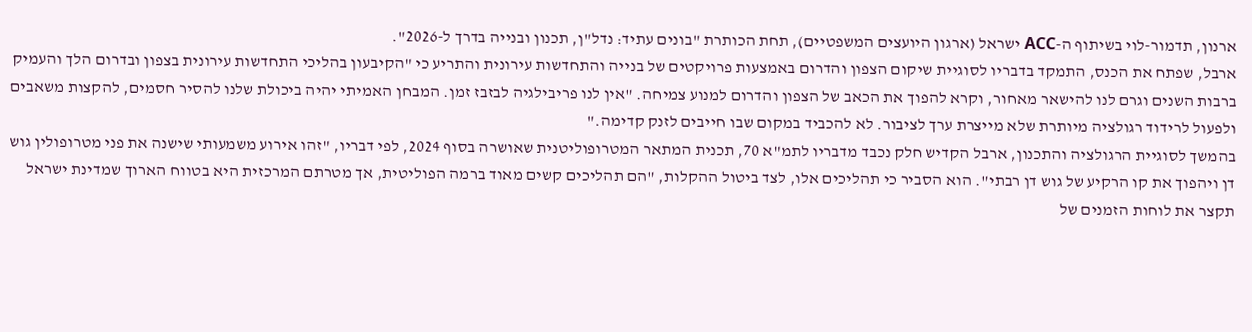ארנון, תדמור-לוי בשיתוף ה-ACC ישראל (ארגון היועצים המשפטיים), תחת הכותרת "בונים עתיד: נדל"ן, תכנון ובנייה בדרך ל-2026".
ארבל, שפתח את הכנס, התמקד בדבריו לסוגיית שיקום הצפון והדרום באמצעות פרויקטים של בנייה והתחדשות עירונית והתריע כי "הקיבעון בהליכי התחדשות עירונית בצפון ובדרום הלך והעמיק ברבות השנים וגרם לנו להישאר מאחור, וקרא להפוך את הכאב של הצפון והדרום למנוע צמיחה. "אין לנו פריבילגיה לבזבז זמן. המבחן האמיתי יהיה ביכולת שלנו להסיר חסמים, להקצות משאבים ולפעול לרידוד רגולציה מיותרת שלא מייצרת ערך לציבור. לא להכביד במקום שבו חייבים לזנק קדימה."
בהמשך לסוגיית הרגולציה והתכנון, ארבל הקדיש חלק נכבד מדבריו לתמ"א 70, תכנית המתאר המטרופוליטנית שאושרה בסוף 2024, לפי דבריו, "זהו אירוע משמעותי שישנה את פני מטרופולין גוש דן ויהפוך את קו הרקיע של גוש דן רבתי". הוא הסביר כי תהליכים אלו, לצד ביטול ההקלות, "הם תהליכים קשים מאוד ברמה הפוליטית, אך מטרתם המרכזית היא בטווח הארוך שמדינת ישראל תקצר את לוחות הזמנים של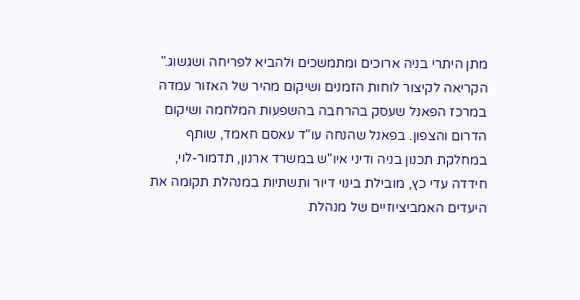מתן היתרי בניה ארוכים ומתמשכים ולהביא לפריחה ושגשוג."
הקריאה לקיצור לוחות הזמנים ושיקום מהיר של האזור עמדה במרכז הפאנל שעסק בהרחבה בהשפעות המלחמה ושיקום הדרום והצפון. בפאנל שהנחה עו"ד עאסם חאמד, שותף במחלקת תכנון בניה ודיני איו"ש במשרד ארנון, תדמור-לוי, חידדה עדי כץ, מובילת בינוי דיור ותשתיות במנהלת תקומה את היעדים האמביציוזיים של מנהלת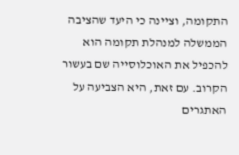התקומה, וציינה כי היעד שהציבה הממשלה למנהלת תקומה הוא להכפיל את האוכלוסייה שם בעשור הקרוב. עם זאת, היא הצביעה על האתגרים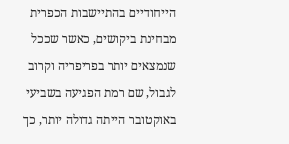הייחודיים בהתיישבות הכפרית מבחינת ביקושים, כאשר שככל שנמצאים יותר בפריפריה וקרוב לגבול, שם רמת הפגיעה בשביעי באוקטובר הייתה גדולה יותר, כך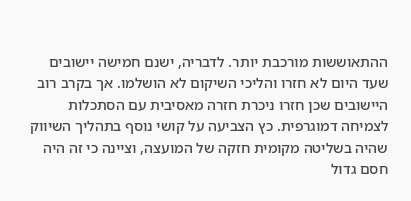ההתאוששות מורכבת יותר. לדבריה, ישנם חמישה יישובים שעד היום לא חזרו והליכי השיקום לא הושלמו. אך בקרב רוב היישובים שכן חזרו ניכרת חזרה מאסיבית עם הסתכלות לצמיחה דמוגרפית. כץ הצביעה על קושי נוסף בתהליך השיווק שהיה בשליטה מקומית חזקה של המועצה, וציינה כי זה היה חסם גדול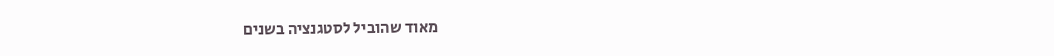מאוד שהוביל לסטגנציה בשנים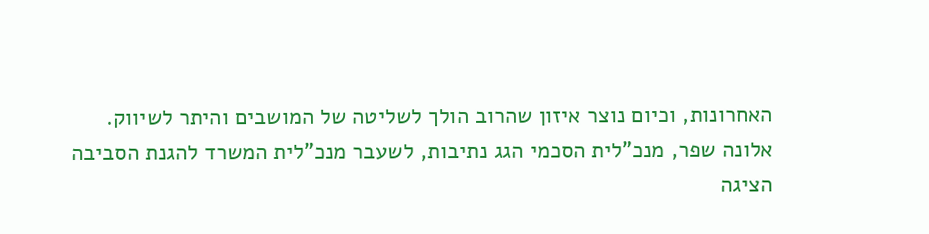האחרונות, וכיום נוצר איזון שהרוב הולך לשליטה של המושבים והיתר לשיווק.
אלונה שפר, מנכ"לית הסכמי הגג נתיבות, לשעבר מנכ"לית המשרד להגנת הסביבה הציגה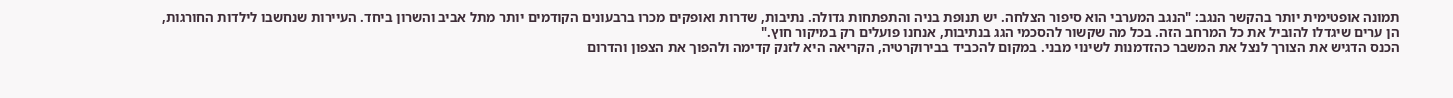תמונה אופטימית יותר בהקשר הנגב: "הנגב המערבי הוא סיפור הצלחה. יש תנופת בניה והתפתחות גדולה. נתיבות, שדרות ואופקים מכרו ברבעונים הקודמים יותר מתל אביב והשרון ביחד. העיירות שנחשבו לילדות החורגות, הן ערים שיגדלו להוביל את כל המרחב הזה. בכל מה שקשור להסכמי הגג בנתיבות, אנחנו פועלים רק במיקור חוץ."
הכנס הדגיש את הצורך לנצל את המשבר כהזדמנות לשינוי מבני. במקום להכביד בבירוקרטיה, הקריאה היא לזנק קדימה ולהפוך את הצפון והדרום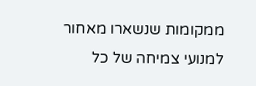ממקומות שנשארו מאחור למנועי צמיחה של כל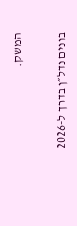המשק.

בונים נדל״ן בדרך ל-2026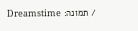/ תמונה: Dreamstime